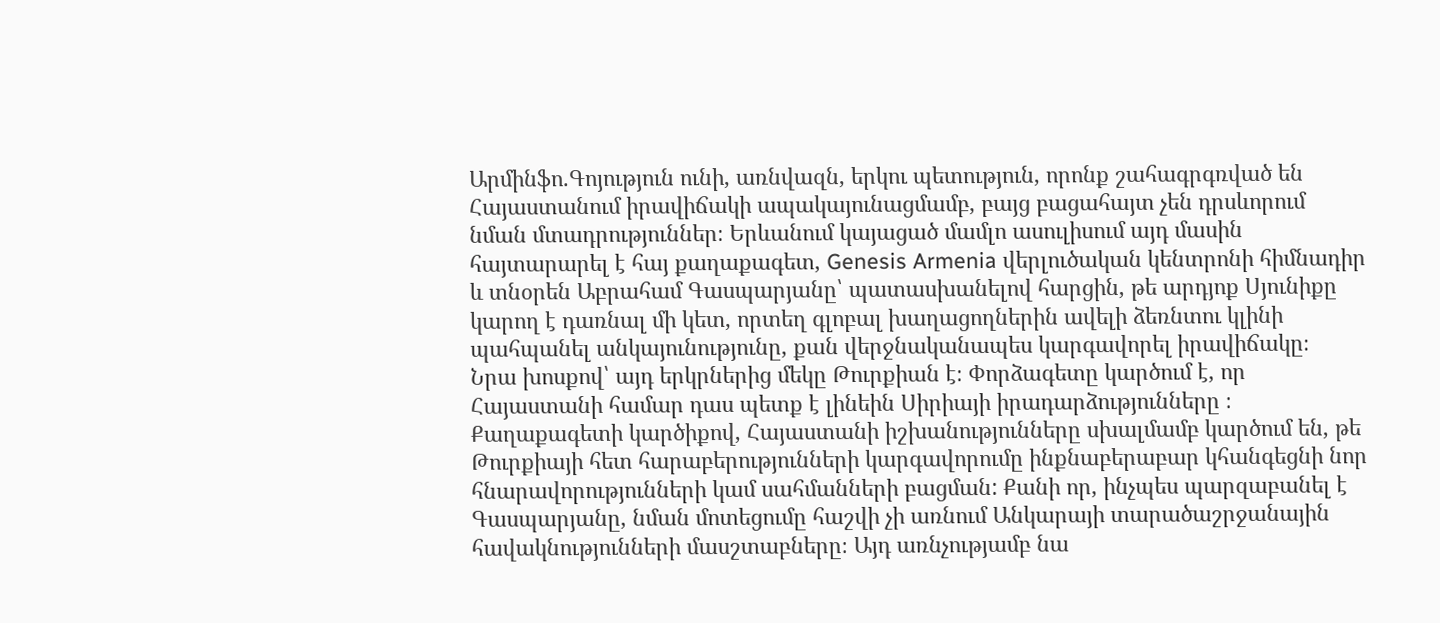Արմինֆո.Գոյություն ունի, առնվազն, երկու պետություն, որոնք շահագրգռված են Հայաստանում իրավիճակի ապակայունացմամբ, բայց բացահայտ չեն դրսևորում նման մտադրություններ։ Երևանում կայացած մամլո ասուլիսում այդ մասին հայտարարել է հայ քաղաքագետ, Genesis Armenia վերլուծական կենտրոնի հիմնադիր և տնօրեն Աբրահամ Գասպարյանը՝ պատասխանելով հարցին, թե արդյոք Սյունիքը կարող է դառնալ մի կետ, որտեղ գլոբալ խաղացողներին ավելի ձեռնտու կլինի պահպանել անկայունությունը, քան վերջնականապես կարգավորել իրավիճակը։
Նրա խոսքով՝ այդ երկրներից մեկը Թուրքիան է։ Փորձագետը կարծում է, որ Հայաստանի համար դաս պետք է լինեին Սիրիայի իրադարձությունները ։ Քաղաքագետի կարծիքով, Հայաստանի իշխանությունները սխալմամբ կարծում են, թե Թուրքիայի հետ հարաբերությունների կարգավորումը ինքնաբերաբար կհանգեցնի նոր հնարավորությունների կամ սահմանների բացման: Քանի որ, ինչպես պարզաբանել է Գասպարյանը, նման մոտեցումը հաշվի չի առնում Անկարայի տարածաշրջանային հավակնությունների մասշտաբները։ Այդ առնչությամբ նա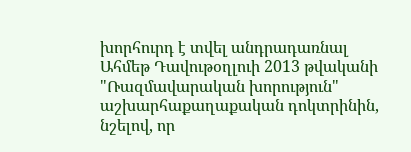խորհուրդ է տվել անդրադառնալ Ահմեթ Դավութօղլուի 2013 թվականի "Ռազմավարական խորություն" աշխարհաքաղաքական դոկտրինին, նշելով, որ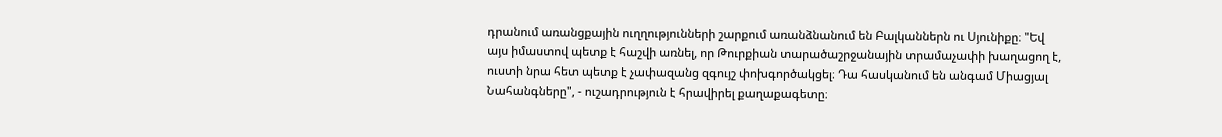դրանում առանցքային ուղղությունների շարքում առանձնանում են Բալկաններն ու Սյունիքը։ "Եվ այս իմաստով պետք է հաշվի առնել, որ Թուրքիան տարածաշրջանային տրամաչափի խաղացող է, ուստի նրա հետ պետք է չափազանց զգույշ փոխգործակցել։ Դա հասկանում են անգամ Միացյալ Նահանգները", - ուշադրություն է հրավիրել քաղաքագետը։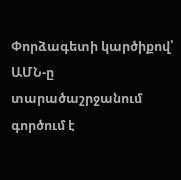Փորձագետի կարծիքով՝ ԱՄՆ-ը տարածաշրջանում գործում է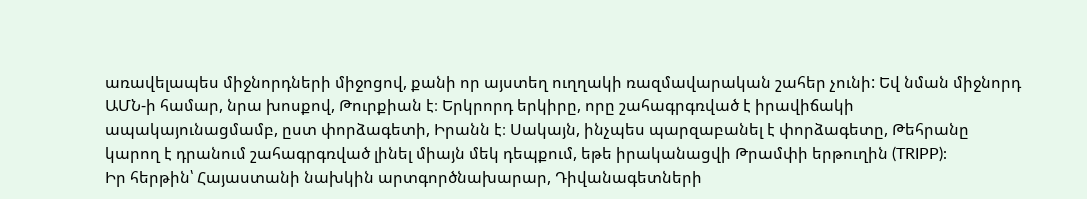առավելապես միջնորդների միջոցով, քանի որ այստեղ ուղղակի ռազմավարական շահեր չունի: Եվ նման միջնորդ ԱՄՆ-ի համար, նրա խոսքով, Թուրքիան է։ Երկրորդ երկիրը, որը շահագրգռված է իրավիճակի ապակայունացմամբ, ըստ փորձագետի, Իրանն է։ Սակայն, ինչպես պարզաբանել է փորձագետը, Թեհրանը կարող է դրանում շահագրգռված լինել միայն մեկ դեպքում, եթե իրականացվի Թրամփի երթուղին (TRIPP):
Իր հերթին՝ Հայաստանի նախկին արտգործնախարար, Դիվանագետների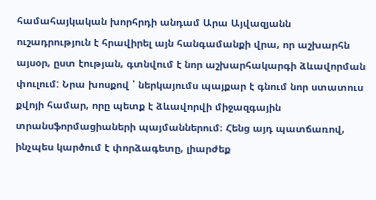համահայկական խորհրդի անդամ Արա Այվազյանն ուշադրություն է հրավիրել այն հանգամանքի վրա, որ աշխարհն այսօր, ըստ էության, գտնվում է նոր աշխարհակարգի ձևավորման փուլում: Նրա խոսքով ՝ ներկայումս պայքար է գնում նոր ստատուս քվոյի համար, որը պետք է ձևավորվի միջազգային տրանսֆորմացիաների պայմաններում։ Հենց այդ պատճառով, ինչպես կարծում է փորձագետը, լիարժեք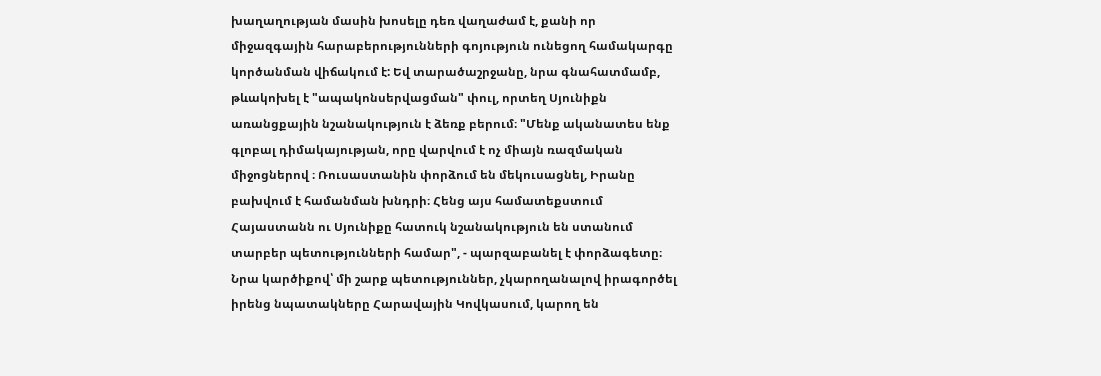խաղաղության մասին խոսելը դեռ վաղաժամ է, քանի որ միջազգային հարաբերությունների գոյություն ունեցող համակարգը կործանման վիճակում է: Եվ տարածաշրջանը, նրա գնահատմամբ, թևակոխել է "ապակոնսերվացման" փուլ, որտեղ Սյունիքն առանցքային նշանակություն է ձեռք բերում։ "Մենք ականատես ենք գլոբալ դիմակայության, որը վարվում է ոչ միայն ռազմական միջոցներով ։ Ռուսաստանին փորձում են մեկուսացնել, Իրանը բախվում է համանման խնդրի։ Հենց այս համատեքստում Հայաստանն ու Սյունիքը հատուկ նշանակություն են ստանում տարբեր պետությունների համար", - պարզաբանել է փորձագետը։
Նրա կարծիքով՝ մի շարք պետություններ, չկարողանալով իրագործել իրենց նպատակները Հարավային Կովկասում, կարող են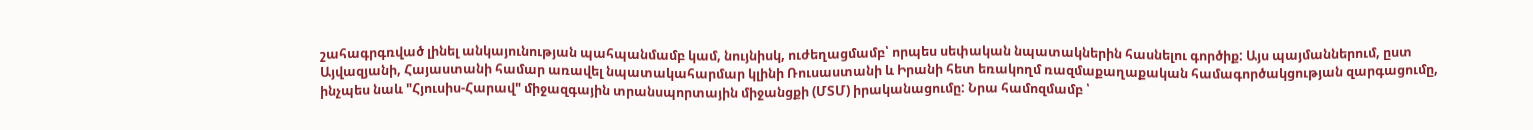շահագրգռված լինել անկայունության պահպանմամբ կամ, նույնիսկ, ուժեղացմամբ՝ որպես սեփական նպատակներին հասնելու գործիք: Այս պայմաններում, ըստ Այվազյանի, Հայաստանի համար առավել նպատակահարմար կլինի Ռուսաստանի և Իրանի հետ եռակողմ ռազմաքաղաքական համագործակցության զարգացումը, ինչպես նաև "Հյուսիս-Հարավ" միջազգային տրանսպորտային միջանցքի (ՄՏՄ) իրականացումը: Նրա համոզմամբ ՝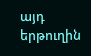այդ երթուղին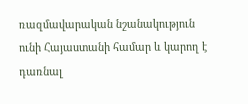ռազմավարական նշանակություն ունի Հայաստանի համար և կարող է դառնալ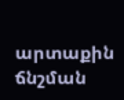արտաքին ճնշման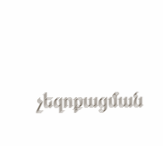չեզոքացման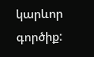կարևոր գործիք: